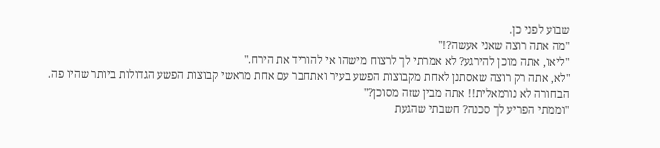שבוע לפני כן.
"מה אתה רוצה שאני אעשה?!"
"ליאו, אתה מוכן להירגע? לא אמרתי לך לרצוח מישהו אי להוריד את הירח."
"לא, אתה רק רוצה שאסתנן לאחת מקבוצות הפשע בעיר ואתחבר עם אחת מראשי קבוצות הפשע הגדולות ביותר שהיו פה. הבחורה לא נורמאלית!! אתה מבין שזה מסוכן?"
"וממתי הפריע לך סכנה? חשבתי שהגעת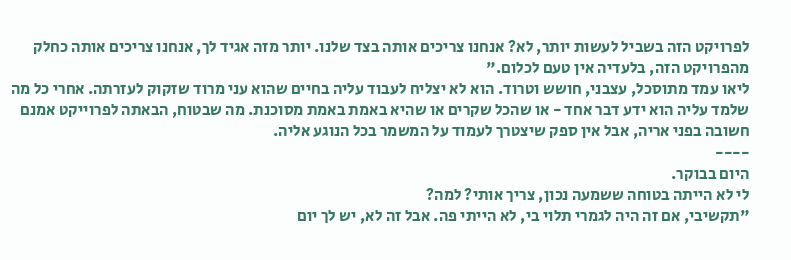לפרויקט הזה בשביל לעשות יותר, לא? אנחנו צריכים אותה בצד שלנו. יותר מזה אגיד לך, אנחנו צריכים אותה כחלק מהפרויקט הזה, בלעדיה אין טעם לכלום."
ליאו עמד מתוסכל, עצבני, חושש וטרוד. הוא לא יצליח לעבוד עליה בחיים שהוא עני מרוד שזקוק לעזרתה. אחרי כל מה שלמד עליה הוא ידע דבר אחד - או שהכל שקרים או שהיא באמת באמת מסוכנת. מה שבטוח, הבאתה לפרוייקט אמנם חשובה בפני אריה, אבל אין ספק שיצטרך לעמוד על המשמר בכל הנוגע אליה.
----
היום בבוקר.
לי לא הייתה בטוחה ששמעה נכון, צריך אותי? למה?
"תקשיבי, אם זה היה לגמרי תלוי בי, לא הייתי פה. אבל זה לא, יש לך יום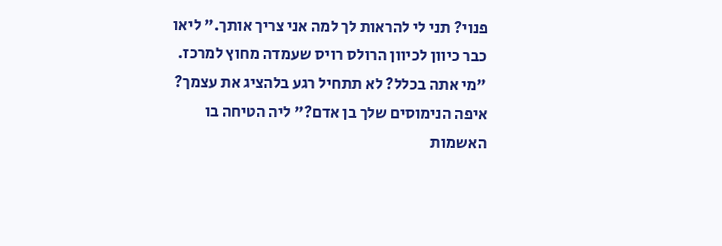פנוי? תני לי להראות לך למה אני צריך אותך." ליאו כבר כיוון לכיוון הרולס רויס שעמדה מחוץ למרכז.
"מי אתה בכלל? לא תתחיל רגע בלהציג את עצמך? איפה הנימוסים שלך בן אדם?" ליה הטיחה בו האשמות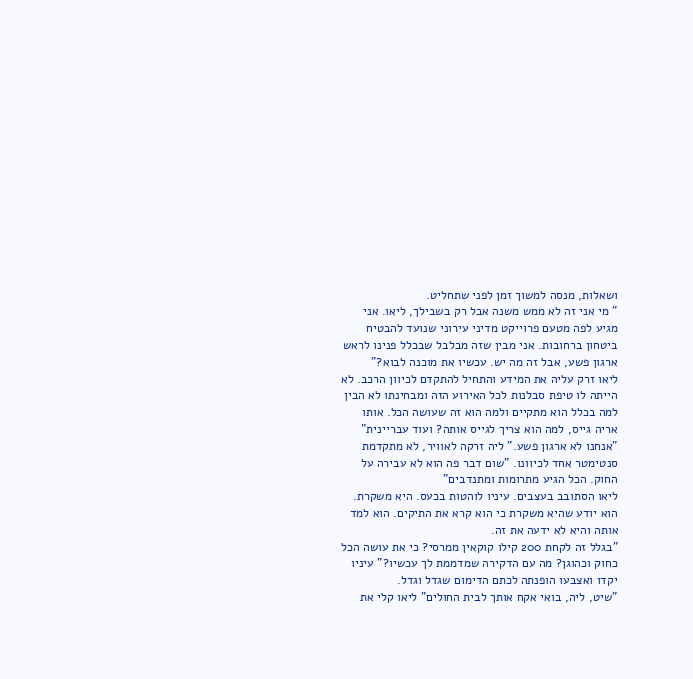ושאלות, מנסה למשוך זמן לפני שתחליט.
" מי אני זה לא ממש משנה אבל רק בשבילך, ליאו. אני מגיע לפה מטעם פרוייקט מדיני עירוני שנועד להבטיח ביטחון ברחובות. אני מבין שזה מבלבל שבכלל פנינו לראש ארגון פשע, אבל זה מה יש. עכשיו את מוכנה לבוא?"
ליאו זרק עליה את המידע והתחיל להתקדם לכיוון הרכב. לא הייתה לו טיפת סבלנות לכל האירוע הזה ומבחינתו לא הבין למה בכלל הוא מתקיים ולמה הוא זה שעושה הכל. אותו אריה גייס, למה הוא צריך לגייס אותה? ועוד עבריינית"
"אנחנו לא ארגון פשע." ליה זרקה לאוויר, לא מתקדמת סנטימטר אחד לכיוונו. "שום דבר פה הוא לא עבירה על החוק. הכל הגיע מתרומות ומתנדבים"
ליאו הסתובב בעצבים. עיניו לוהטות בכעס. היא משקרת. הוא יודע שהיא משקרת כי הוא קרא את התיקים. הוא למד אותה והיא לא ידעה את זה.
"בגלל זה לקחת 200 קילו קוקאין ממרסי? כי את עושה הכל כחוק וכהוגן? מה עם הדקירה שמדממת לך עכשיו?" עיניו יקדו ואצבעו הופנתה לכתם הדימום שגדל וגדל.
"שיט, ליה, בואי אקח אותך לבית החולים" ליאו קלי את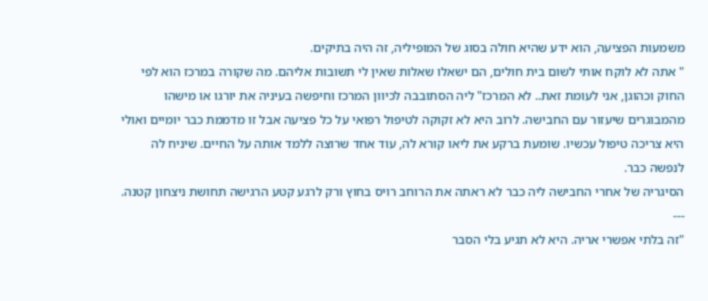משמעות הפציעה, הוא ידע שהיא חולה בסוג של המופיליה, זה היה בתיקים.
" אתה לא לוקח אותי לשום בית חולים, הם ישאלו שאלות שאין לי תשובות אליהם. מה שקורה במרכז הוא לפי החוק וכהוגן, אני לעומת זאת.. לא המרכז" ליה הסתובבה לכיוון המרכז וחיפשה בעיניה את יורגו או מישהו מהמבוגרים שיעזור עם החבישה. לרוב היא לא זקוקה לטיפול רפואי על כל פציעה אבל זו מדממת כבר יומיים ואולי היא צריכה טיפול עכשיו. שומעת ברקע את ליאו קורא לה, עוד אחד שרוצה ללמד אותה על החיים. שיניח לה לנפשה כבר.
הסיגריה של אחרי החבישה ליה כבר לא ראתה את הרוחב רויס בחוץ ורק לרגע קטע הרגישה תחושת ניצחון קטנה.
---
"זה בלתי אפשרי אריה. היא לא תגיע בלי הסבר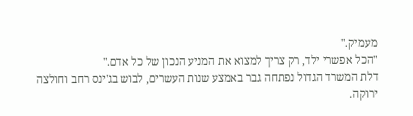מעמיק."
"הכל אפשרי ילד, רק צריך למצוא את המניע הנכון של כל אדם."
דלת המשרד הגדול נפתחה גבר באמצע שנות העשרים, לבוש בג'ינס רחב וחולצה ירוקה.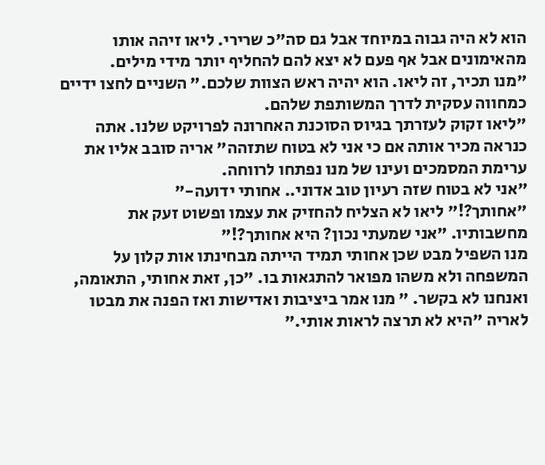הוא לא היה גבוה במיוחד אבל גם סה"כ שרירי. ליאו זיהה אותו מהאימונים אבל אף פעם לא יצא להם להחליף יותר מידי מילים.
"מנו תכיר, זה ליאו. הוא יהיה ראש הצוות שלכם." השניים לחצו ידיים כמחווה עסקית לדרך המשותפת שלהם.
"ליאו זקוק לעזרתך בגיוס הסוכנת האחרונה לפרויקט שלנו. אתה כנראה מכיר אותה אם כי אני לא בטוח שתזהה" אריה סובב אליו את ערימת המסמכים ועינו של מנו נפתחו לרווחה.
"אני לא בטוח שזה רעיון טוב אדוני.. אחותי ידועה-"
"אחותך?!" ליאו לא הצליח להחזיק את עצמו ופשוט זעק את מחשבותיו. "אני שמעתי נכון? היא אחותך?!"
מנו השפיל מבט שכן אחותי תמיד הייתה מבחינתו אות קלון על המשפחה ולא משהו מפואר להתגאות בו. "כן, זאת אחותי, התאומה, ואנחנו לא בקשר. " מנו אמר ביציבות ואדישות ואז הפנה את מבטו לאריה "היא לא תרצה לראות אותי."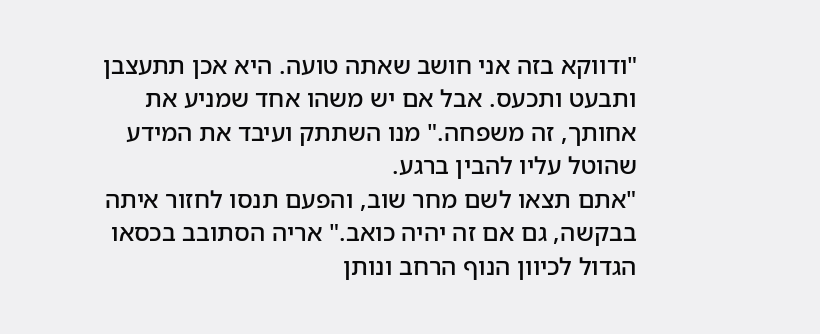"ודווקא בזה אני חושב שאתה טועה. היא אכן תתעצבן ותבעט ותכעס. אבל אם יש משהו אחד שמניע את אחותך, זה משפחה." מנו השתתק ועיבד את המידע שהוטל עליו להבין ברגע.
"אתם תצאו לשם מחר שוב, והפעם תנסו לחזור איתה בבקשה, גם אם זה יהיה כואב." אריה הסתובב בכסאו הגדול לכיוון הנוף הרחב ונותן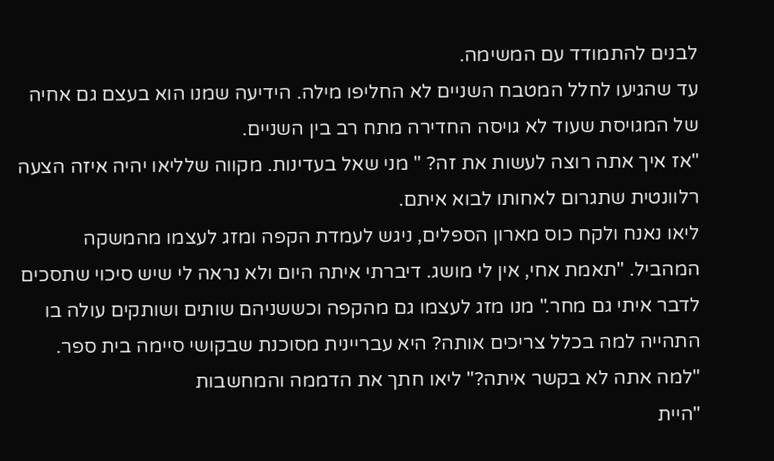לבנים להתמודד עם המשימה.
עד שהגיעו לחלל המטבח השניים לא החליפו מילה. הידיעה שמנו הוא בעצם גם אחיה של המגויסת שעוד לא גויסה החדירה מתח רב בין השניים.
"אז איך אתה רוצה לעשות את זה? " מני שאל בעדינות. מקווה שלליאו יהיה איזה הצעה רלוונטית שתגרום לאחותו לבוא איתם.
ליאו נאנח ולקח כוס מארון הספלים, ניגש לעמדת הקפה ומזג לעצמו מהמשקה המהביל. "תאמת אחי, אין לי מושג. דיברתי איתה היום ולא נראה לי שיש סיכוי שתסכים לדבר איתי גם מחר." מנו מזג לעצמו גם מהקפה וכששניהם שותים ושותקים עולה בו התהייה למה בכלל צריכים אותה? היא עבריינית מסוכנת שבקושי סיימה בית ספר.
"למה אתה לא בקשר איתה?" ליאו חתך את הדממה והמחשבות
"היית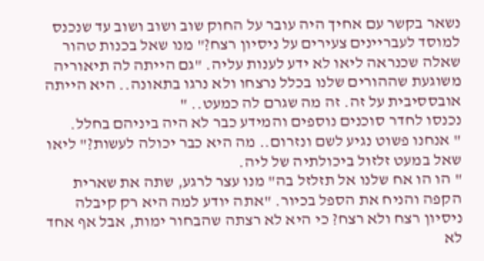נשאר בקשר עם אחיך היה עובר על החוק שוב ושוב ושוב עד שנכנס למוסד לעבריינים צעירים על ניסיון רצח?" מנו שאל בכנות טהור שאלה שכנראה ליאו לא ידע לענות עליה. "גם הייתה לה תיאוריה משוגעת שההורים שלנו בכלל נרצחו ולא נרגו בתאונה.. היא הייתה אובססיבית על זה. זה מה שגרם לה כמעט.. "
נכנסו לחדר סוכנים נוספים והמידע כבר לא היה ביניהם בחלל.
" אנחנו פשוט נגיע לשם ונזרום.. מה היא כבר יכולה לעשות?" ליאו שאל במעט זלזול ביכולתיה של ליה.
" הו הו אח שלנו אל תזלזל בה" מנו עצר לרגע, שתה את שארית הקפה והניח את הספל בכיור. "אתה יודע למה היא רק קיבלה ניסיון רצח ולא רצח? כי היא לא רצתה שהבחור ימות, אבל אף אחד לא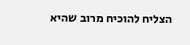הצליח להוכיח מרוב שהיא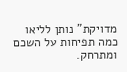מדויקת" נותן לליאו כמה תפיחות על השכם ומתרחק.